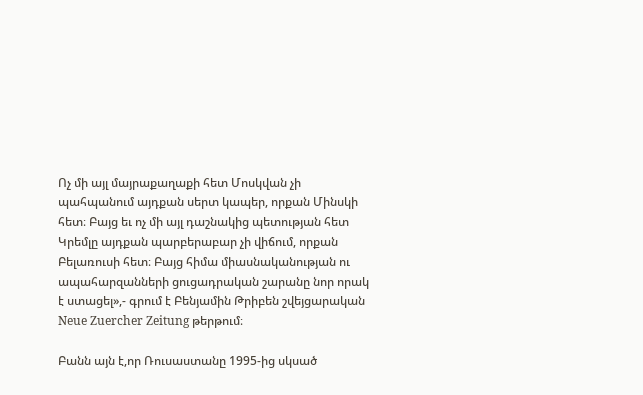Ոչ մի այլ մայրաքաղաքի հետ Մոսկվան չի պահպանում այդքան սերտ կապեր, որքան Մինսկի հետ։ Բայց եւ ոչ մի այլ դաշնակից պետության հետ Կրեմլը այդքան պարբերաբար չի վիճում, որքան Բելառուսի հետ։ Բայց հիմա միասնականության ու ապահարզանների ցուցադրական շարանը նոր որակ է ստացել»,- գրում է Բենյամին Թրիբեն շվեյցարական Neue Zuercher Zeitung թերթում։

Բանն այն է,որ Ռուսաստանը 1995-ից սկսած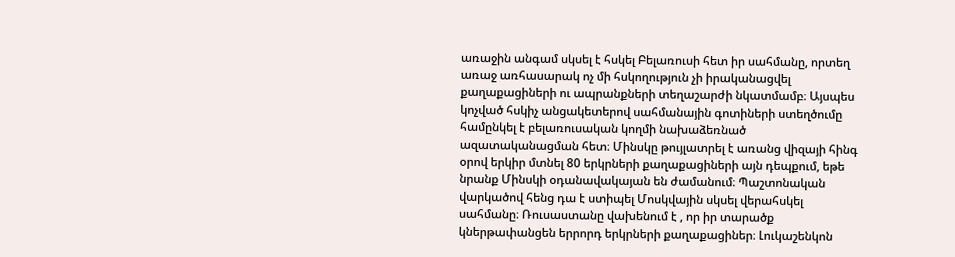առաջին անգամ սկսել է հսկել Բելառուսի հետ իր սահմանը, որտեղ առաջ առհասարակ ոչ մի հսկողություն չի իրականացվել քաղաքացիների ու ապրանքների տեղաշարժի նկատմամբ։ Այսպես կոչված հսկիչ անցակետերով սահմանային գոտիների ստեղծումը համընկել է բելառուսական կողմի նախաձեռնած ազատականացման հետ։ Մինսկը թույլատրել է առանց վիզայի հինգ օրով երկիր մտնել 80 երկրների քաղաքացիների այն դեպքում, եթե նրանք Մինսկի օդանավակայան են ժամանում։ Պաշտոնական վարկածով հենց դա է ստիպել Մոսկվային սկսել վերահսկել սահմանը։ Ռուսաստանը վախենում է , որ իր տարածք կներթափանցեն երրորդ երկրների քաղաքացիներ։ Լուկաշենկոն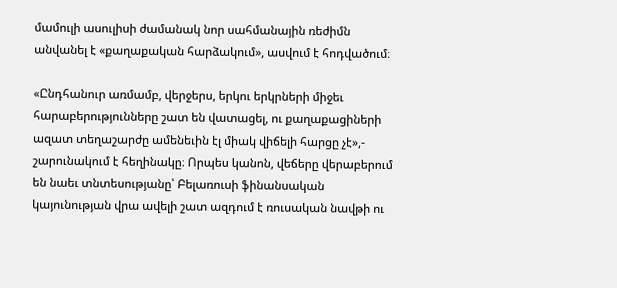մամուլի ասուլիսի ժամանակ նոր սահմանային ռեժիմն անվանել է «քաղաքական հարձակում», ասվում է հոդվածում։

«Ընդհանուր առմամբ, վերջերս, երկու երկրների միջեւ հարաբերությունները շատ են վատացել, ու քաղաքացիների ազատ տեղաշարժը ամենեւին էլ միակ վիճելի հարցը չէ»,- շարունակում է հեղինակը։ Որպես կանոն, վեճերը վերաբերում են նաեւ տնտեսությանը՝ Բելառուսի ֆինանսական կայունության վրա ավելի շատ ազդում է ռուսական նավթի ու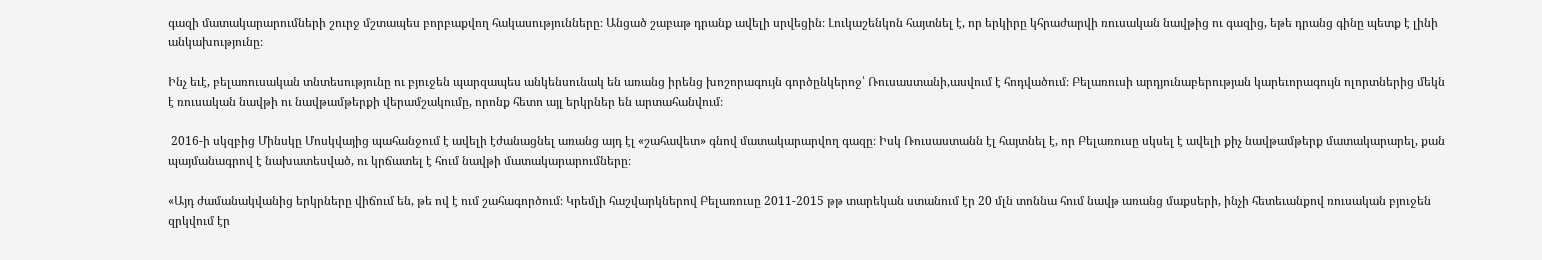գազի մատակարարումների շուրջ մշտապես բորբաքվող հակասությունները։ Անցած շաբաթ դրանք ավելի սրվեցին։ Լուկաշենկոն հայտնել է, որ երկիրը կհրաժարվի ռուսական նավթից ու գազից, եթե դրանց գինը պետք է լինի անկախությունը։

Ինչ եւէ, բելառուսական տնտեսությունը ու բյուջեն պարզապես անկենսունակ են առանց իրենց խոշորագույն գործընկերոջ՝ Ռուսաստանի,ասվում է հոդվածում։ Բելառուսի արդյունաբերության կարեւորագույն ոլորտներից մեկն է ռուսական նավթի ու նավթամթերքի վերամշակումը, որոնք հետո այլ երկրներ են արտահանվում։

 2016-ի սկզբից Մինսկը Մոսկվայից պահանջում է ավելի էժանացնել առանց այդ էլ «շահավետ» գնով մատակարարվող գազը։ Իսկ Ռուսաստանն էլ հայտնել է, որ Բելառուսը սկսել է ավելի քիչ նավթամթերք մատակարարել, քան պայմանագրով է նախատեսված, ու կրճատել է հում նավթի մատակարարումները։

«Այդ ժամանակվանից երկրները վիճում են, թե ով է ում շահագործում։ Կրեմլի հաշվարկներով Բելառուսը 2011-2015 թթ տարեկան ստանում էր 20 մլն տոննա հում նավթ առանց մաքսերի, ինչի հետեւանքով ռուսական բյուջեն զրկվում էր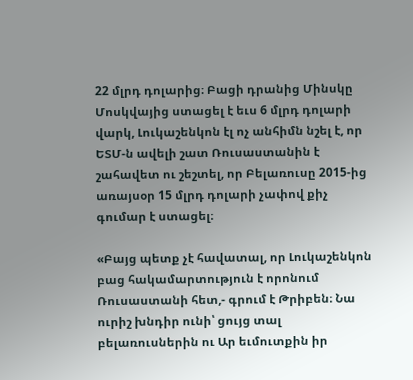22 մլրդ դոլարից։ Բացի դրանից Մինսկը Մոսկվայից ստացել է եւս 6 մլրդ դոլարի վարկ, Լուկաշենկոն էլ ոչ անհիմն նշել է, որ ԵՏՄ-ն ավելի շատ Ռուսաստանին է շահավետ ու շեշտել, որ Բելառուսը 2015-ից առայսօր 15 մլրդ դոլարի չափով քիչ գումար է ստացել։

«Բայց պետք չէ հավատալ, որ Լուկաշենկոն բաց հակամարտություն է որոնում Ռուսաստանի հետ,- գրում է Թրիբեն։ Նա ուրիշ խնդիր ունի՝ ցույց տալ բելառուսներին ու Ար եւմուտքին իր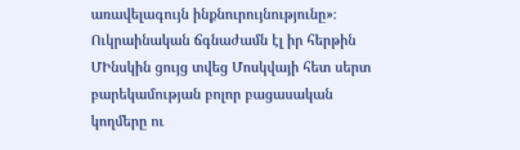առավելագույն ինքնուրույնությունը»։ Ուկրաինական ճգնաժամն էլ իր հերթին ՄԻնսկին ցույց տվեց Մոսկվայի հետ սերտ բարեկամության բոլոր բացասական կողմերը ու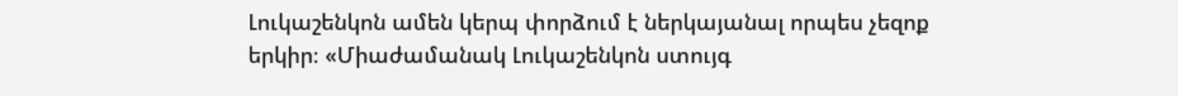Լուկաշենկոն ամեն կերպ փորձում է ներկայանալ որպես չեզոք երկիր։ «Միաժամանակ Լուկաշենկոն ստույգ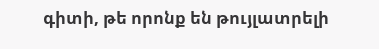գիտի, թե որոնք են թույլատրելի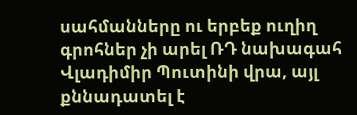սահմանները ու երբեք ուղիղ գրոհներ չի արել ՌԴ նախագահ Վլադիմիր Պուտինի վրա, այլ քննադատել է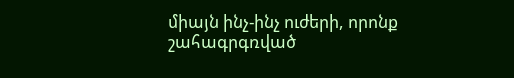միայն ինչ-ինչ ուժերի, որոնք շահագրգռված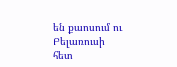են քաոսում ու Բելառուսի հետ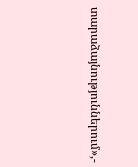տարաձայնություններում»,-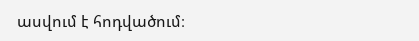ասվում է հոդվածում։